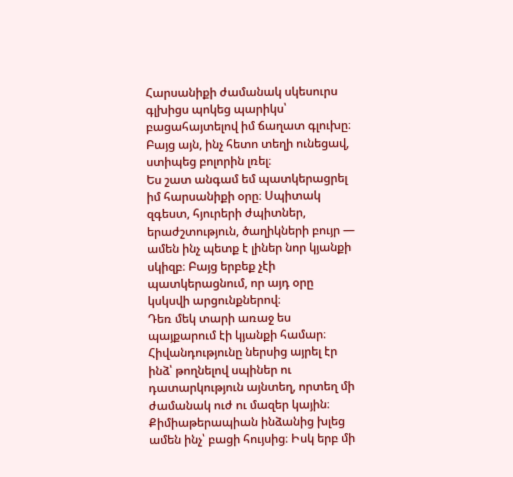Հարսանիքի ժամանակ սկեսուրս գլխիցս պոկեց պարիկս՝ բացահայտելով իմ ճաղատ գլուխը։ Բայց այն, ինչ հետո տեղի ունեցավ, ստիպեց բոլորին լռել։
Ես շատ անգամ եմ պատկերացրել իմ հարսանիքի օրը։ Սպիտակ զգեստ, հյուրերի ժպիտներ, երաժշտություն, ծաղիկների բույր — ամեն ինչ պետք է լիներ նոր կյանքի սկիզբ։ Բայց երբեք չէի պատկերացնում, որ այդ օրը կսկսվի արցունքներով։
Դեռ մեկ տարի առաջ ես պայքարում էի կյանքի համար։ Հիվանդությունը ներսից այրել էր ինձ՝ թողնելով սպիներ ու դատարկություն այնտեղ, որտեղ մի ժամանակ ուժ ու մազեր կային։ Քիմիաթերապիան ինձանից խլեց ամեն ինչ՝ բացի հույսից։ Իսկ երբ մի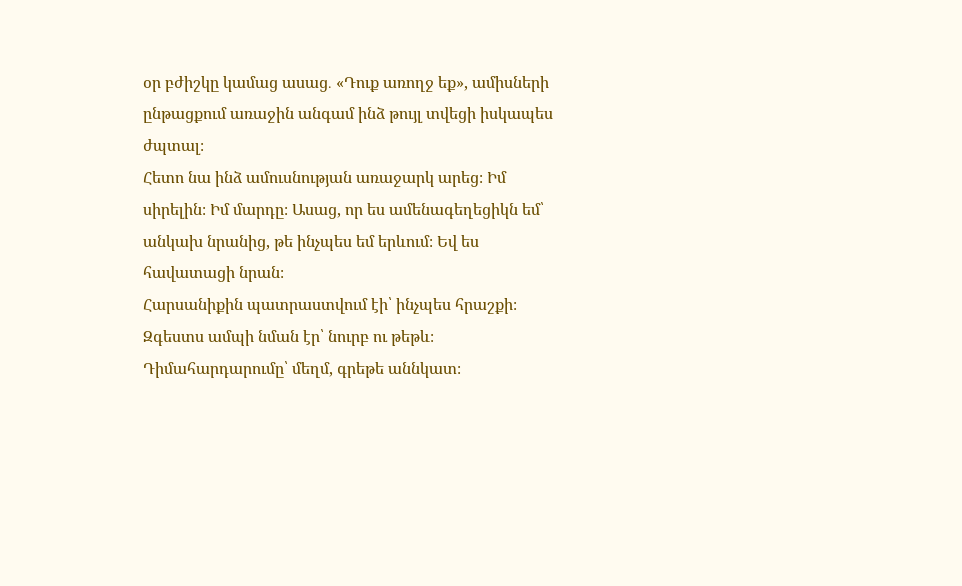օր բժիշկը կամաց ասաց․ «Դուք առողջ եք», ամիսների ընթացքում առաջին անգամ ինձ թույլ տվեցի իսկապես ժպտալ։
Հետո նա ինձ ամուսնության առաջարկ արեց։ Իմ սիրելին։ Իմ մարդը։ Ասաց, որ ես ամենագեղեցիկն եմ՝ անկախ նրանից, թե ինչպես եմ երևում։ Եվ ես հավատացի նրան։
Հարսանիքին պատրաստվում էի՝ ինչպես հրաշքի։ Զգեստս ամպի նման էր՝ նուրբ ու թեթև։ Դիմահարդարումը՝ մեղմ, գրեթե աննկատ։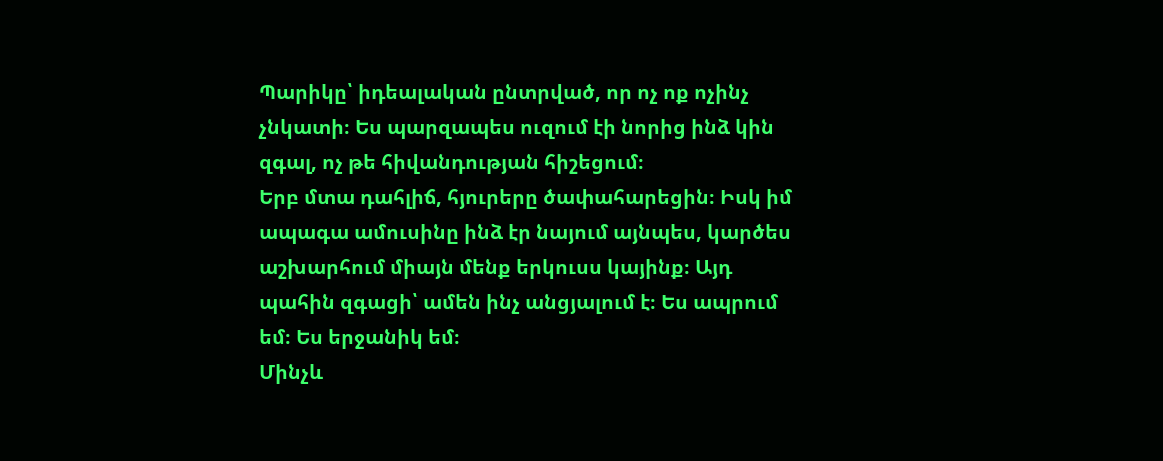Պարիկը՝ իդեալական ընտրված, որ ոչ ոք ոչինչ չնկատի։ Ես պարզապես ուզում էի նորից ինձ կին զգալ, ոչ թե հիվանդության հիշեցում։
Երբ մտա դահլիճ, հյուրերը ծափահարեցին։ Իսկ իմ ապագա ամուսինը ինձ էր նայում այնպես, կարծես աշխարհում միայն մենք երկուսս կայինք։ Այդ պահին զգացի՝ ամեն ինչ անցյալում է։ Ես ապրում եմ։ Ես երջանիկ եմ։
Մինչև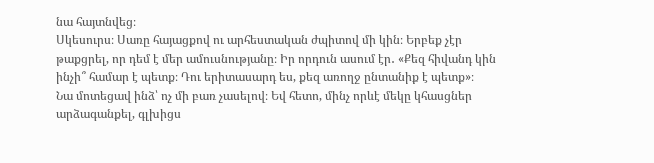նա հայտնվեց։
Սկեսուրս։ Սառը հայացքով ու արհեստական ժպիտով մի կին։ Երբեք չէր թաքցրել, որ դեմ է մեր ամուսնությանը։ Իր որդուն ասում էր․ «Քեզ հիվանդ կին ինչի՞ համար է պետք։ Դու երիտասարդ ես, քեզ առողջ ընտանիք է պետք»։
Նա մոտեցավ ինձ՝ ոչ մի բառ չասելով։ Եվ հետո, մինչ որևէ մեկը կհասցներ արձագանքել, գլխիցս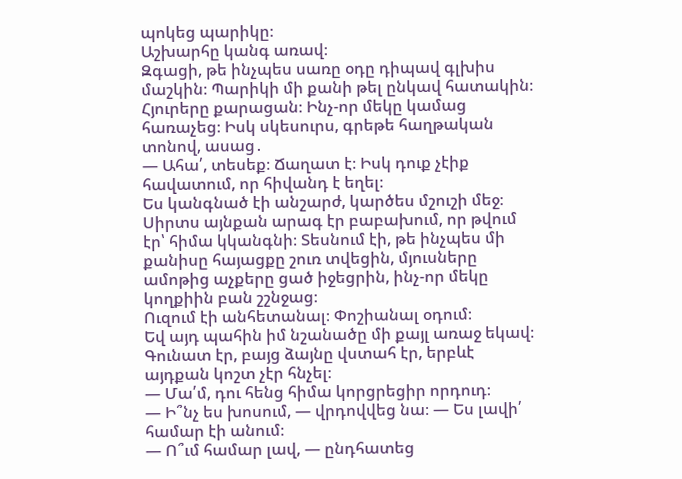պոկեց պարիկը։
Աշխարհը կանգ առավ։
Զգացի, թե ինչպես սառը օդը դիպավ գլխիս մաշկին։ Պարիկի մի քանի թել ընկավ հատակին։ Հյուրերը քարացան։ Ինչ-որ մեկը կամաց հառաչեց։ Իսկ սկեսուրս, գրեթե հաղթական տոնով, ասաց․
— Ահա՛, տեսեք։ Ճաղատ է։ Իսկ դուք չէիք հավատում, որ հիվանդ է եղել։
Ես կանգնած էի անշարժ, կարծես մշուշի մեջ։ Սիրտս այնքան արագ էր բաբախում, որ թվում էր՝ հիմա կկանգնի։ Տեսնում էի, թե ինչպես մի քանիսը հայացքը շուռ տվեցին, մյուսները ամոթից աչքերը ցած իջեցրին, ինչ-որ մեկը կողքիին բան շշնջաց։
Ուզում էի անհետանալ։ Փոշիանալ օդում։
Եվ այդ պահին իմ նշանածը մի քայլ առաջ եկավ։ Գունատ էր, բայց ձայնը վստահ էր, երբևէ այդքան կոշտ չէր հնչել։
— Մա՛մ, դու հենց հիմա կորցրեցիր որդուդ։
— Ի՞նչ ես խոսում, — վրդովվեց նա։ — Ես լավի՛ համար էի անում։
— Ո՞ւմ համար լավ, — ընդհատեց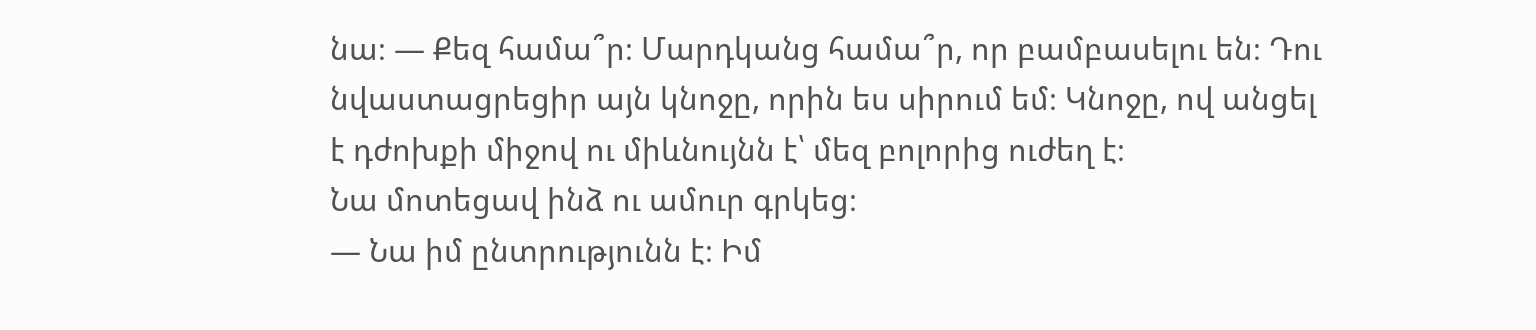նա։ — Քեզ համա՞ր։ Մարդկանց համա՞ր, որ բամբասելու են։ Դու նվաստացրեցիր այն կնոջը, որին ես սիրում եմ։ Կնոջը, ով անցել է դժոխքի միջով ու միևնույնն է՝ մեզ բոլորից ուժեղ է։
Նա մոտեցավ ինձ ու ամուր գրկեց։
— Նա իմ ընտրությունն է։ Իմ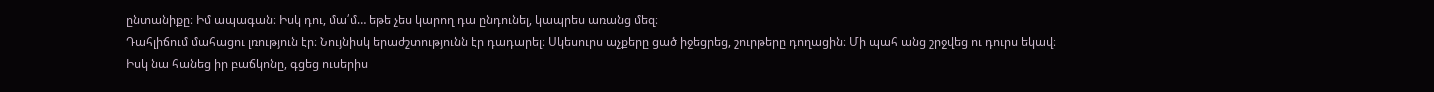ընտանիքը։ Իմ ապագան։ Իսկ դու, մա՛մ… եթե չես կարող դա ընդունել, կապրես առանց մեզ։
Դահլիճում մահացու լռություն էր։ Նույնիսկ երաժշտությունն էր դադարել։ Սկեսուրս աչքերը ցած իջեցրեց, շուրթերը դողացին։ Մի պահ անց շրջվեց ու դուրս եկավ։
Իսկ նա հանեց իր բաճկոնը, գցեց ուսերիս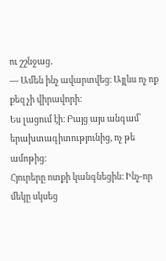ու շշնջաց․
— Ամեն ինչ ավարտվեց։ Այլևս ոչ ոք քեզ չի վիրավորի։
Ես լացում էի։ Բայց այս անգամ՝ երախտագիտությունից, ոչ թե ամոթից։
Հյուրերը ոտքի կանգնեցին։ Ինչ-որ մեկը սկսեց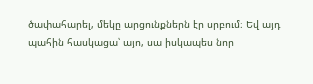ծափահարել, մեկը արցունքներն էր սրբում։ Եվ այդ պահին հասկացա՝ այո, սա իսկապես նոր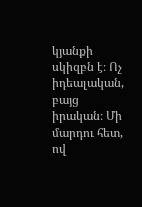կյանքի սկիզբն է։ Ոչ իդեալական, բայց իրական։ Մի մարդու հետ, ով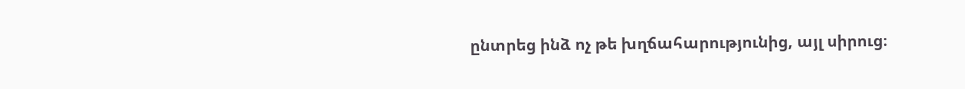ընտրեց ինձ ոչ թե խղճահարությունից, այլ սիրուց։